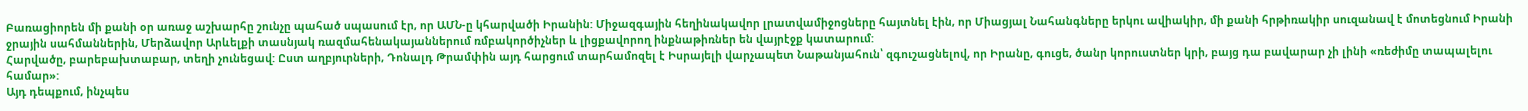Բառացիորեն մի քանի օր առաջ աշխարհը շունչը պահած սպասում էր, որ ԱՄՆ-ը կհարվածի Իրանին: Միջազգային հեղինակավոր լրատվամիջոցները հայտնել էին, որ Միացյալ Նահանգները երկու ավիակիր, մի քանի հրթիռակիր սուզանավ է մոտեցնում Իրանի ջրային սահմաններին, Մերձավոր Արևելքի տասնյակ ռազմահենակայաններում ռմբակործիչներ և լիցքավորող ինքնաթիռներ են վայրէջք կատարում:
Հարվածը, բարեբախտաբար, տեղի չունեցավ: Ըստ աղբյուրների, Դոնալդ Թրամփին այդ հարցում տարհամոզել է Իսրայելի վարչապետ Նաթանյահուն՝ զգուշացնելով, որ Իրանը, գուցե, ծանր կորուստներ կրի, բայց դա բավարար չի լինի «ռեժիմը տապալելու համար»:
Այդ դեպքում, ինչպես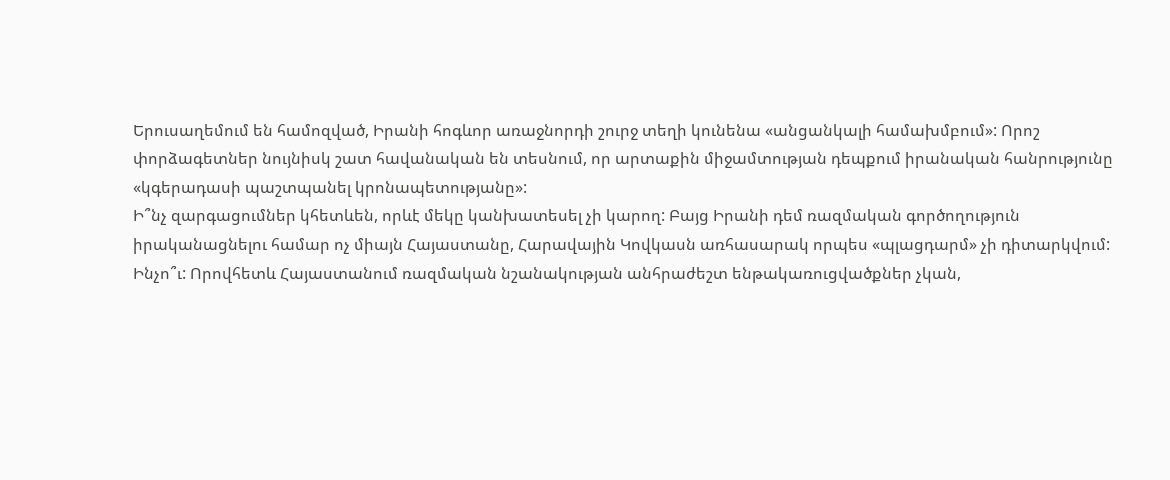Երուսաղեմում են համոզված, Իրանի հոգևոր առաջնորդի շուրջ տեղի կունենա «անցանկալի համախմբում»: Որոշ փորձագետներ նույնիսկ շատ հավանական են տեսնում, որ արտաքին միջամտության դեպքում իրանական հանրությունը «կգերադասի պաշտպանել կրոնապետությանը»:
Ի՞նչ զարգացումներ կհետևեն, որևէ մեկը կանխատեսել չի կարող: Բայց Իրանի դեմ ռազմական գործողություն իրականացնելու համար ոչ միայն Հայաստանը, Հարավային Կովկասն առհասարակ որպես «պլացդարմ» չի դիտարկվում:
Ինչո՞ւ: Որովհետև Հայաստանում ռազմական նշանակության անհրաժեշտ ենթակառուցվածքներ չկան,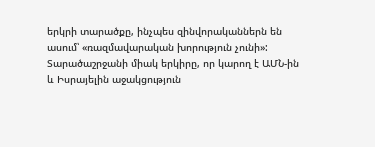երկրի տարածքը, ինչպես զինվորականներն են ասում՝ «ռազմավարական խորություն չունի»:
Տարածաշրջանի միակ երկիրը, որ կարող է ԱՄՆ-ին և Իսրայելին աջակցություն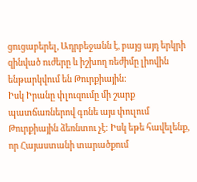ցուցաբերել, Ադրբեջանն է, բայց այդ երկրի զինված ուժերը և իշխող ռեժիմը լիովին ենթարկվում են Թուրքիային:
Իսկ Իրանը փլուզումը մի շարք պատճառներով գոնե այս փուլում Թուրքիային ձեռնտու չէ: Իսկ եթե հավելենք, որ Հայաստանի տարածքում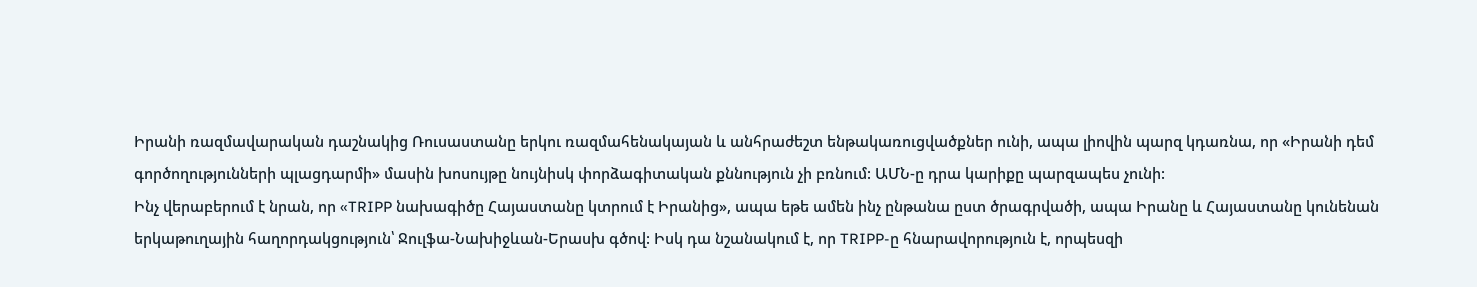Իրանի ռազմավարական դաշնակից Ռուսաստանը երկու ռազմահենակայան և անհրաժեշտ ենթակառուցվածքներ ունի, ապա լիովին պարզ կդառնա, որ «Իրանի դեմ գործողությունների պլացդարմի» մասին խոսույթը նույնիսկ փորձագիտական քննություն չի բռնում: ԱՄՆ-ը դրա կարիքը պարզապես չունի:
Ինչ վերաբերում է նրան, որ «TRIPP նախագիծը Հայաստանը կտրում է Իրանից», ապա եթե ամեն ինչ ընթանա ըստ ծրագրվածի, ապա Իրանը և Հայաստանը կունենան երկաթուղային հաղորդակցություն՝ Ջուլֆա-Նախիջևան-Երասխ գծով: Իսկ դա նշանակում է, որ TRIPP-ը հնարավորություն է, որպեսզի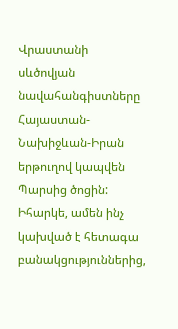Վրաստանի սևծովյան նավահանգիստները Հայաստան-Նախիջևան-Իրան երթուղով կապվեն Պարսից ծոցին:
Իհարկե, ամեն ինչ կախված է հետագա բանակցություններից,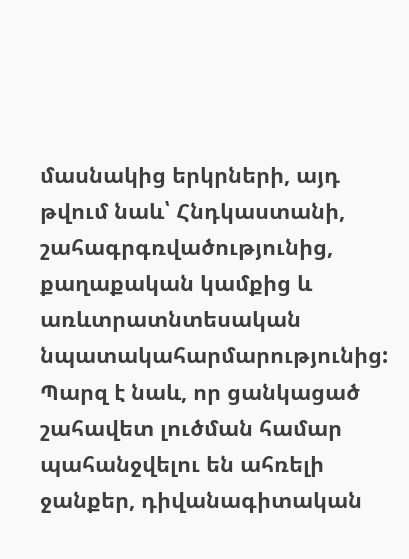մասնակից երկրների, այդ թվում նաև՝ Հնդկաստանի, շահագրգռվածությունից, քաղաքական կամքից և առևտրատնտեսական նպատակահարմարությունից:
Պարզ է նաև, որ ցանկացած շահավետ լուծման համար պահանջվելու են ահռելի ջանքեր, դիվանագիտական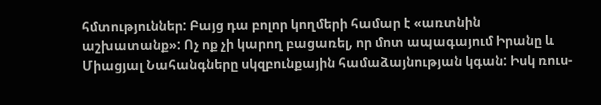հմտություններ: Բայց դա բոլոր կողմերի համար է «առտնին աշխատանք»: Ոչ ոք չի կարող բացառել, որ մոտ ապագայում Իրանը և Միացյալ Նահանգները սկզբունքային համաձայնության կգան: Իսկ ռուս-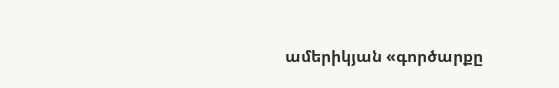ամերիկյան «գործարքը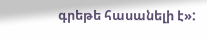գրեթե հասանելի է»: